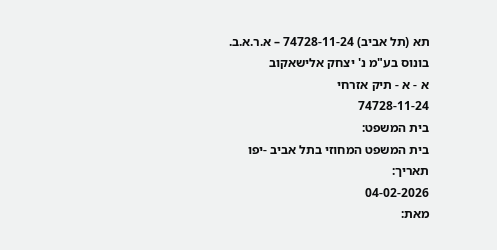תא (תל אביב) 74728-11-24 – א.ר.א.ב. בונוס בע"מ נ' יצחק אלישאקוב
א - א - תיק אזרחי
74728-11-24
בית המשפט:
בית המשפט המחוזי בתל אביב -יפו
תאריך:
04-02-2026
מאת: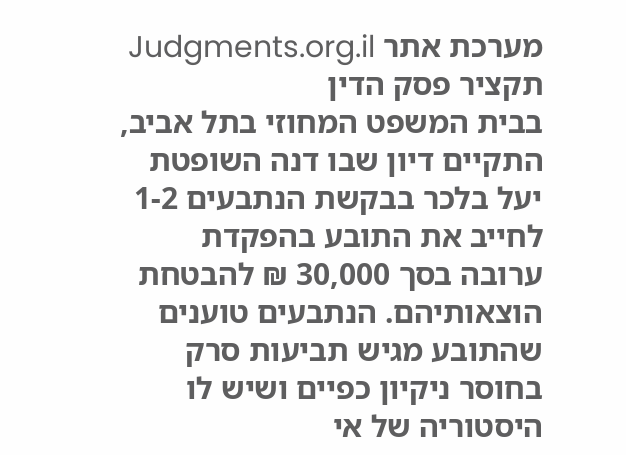מערכת אתר Judgments.org.il
תקציר פסק הדין
בבית המשפט המחוזי בתל אביב, התקיים דיון שבו דנה השופטת יעל בלכר בבקשת הנתבעים 1-2 לחייב את התובע בהפקדת ערובה בסך 30,000 ₪ להבטחת הוצאותיהם. הנתבעים טוענים שהתובע מגיש תביעות סרק בחוסר ניקיון כפיים ושיש לו היסטוריה של אי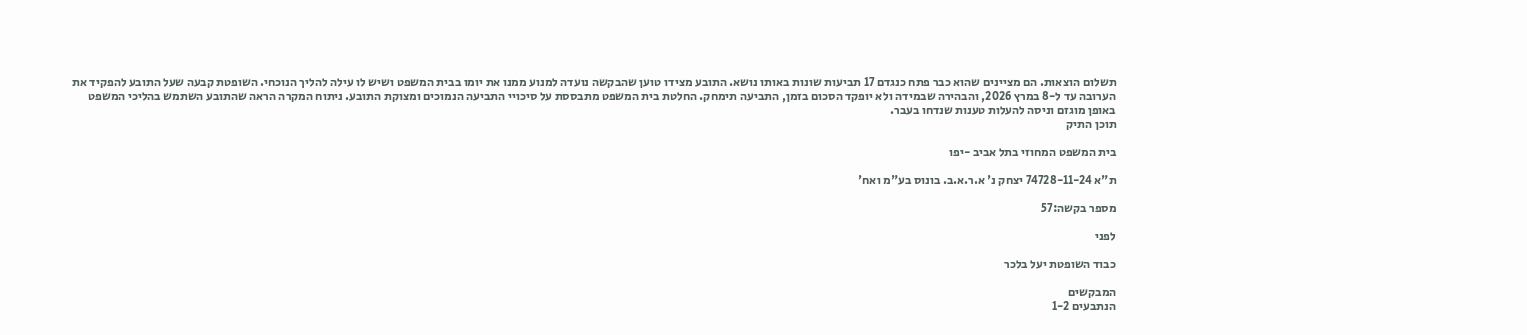תשלום הוצאות. הם מציינים שהוא כבר פתח כנגדם 17 תביעות שונות באותו נושא. התובע מצידו טוען שהבקשה נועדה למנוע ממנו את יומו בבית המשפט ושיש לו עילה להליך הנוכחי. השופטת קבעה שעל התובע להפקיד את הערובה עד ל-8 במרץ 2026, והבהירה שבמידה ולא יופקד הסכום בזמן, התביעה תימחק. החלטת בית המשפט מתבססת על סיכויי התביעה הנמוכים ומצוקת התובע. ניתוח המקרה הראה שהתובע השתמש בהליכי המשפט באופן מוגזם וניסה להעלות טענות שנדחו בעבר.
תוכן התיק

בית המשפט המחוזי בתל אביב -יפו

ת"א 74728-11-24 יצחק נ' א.ר.א.ב. בונוס בע"מ ואח'

מספר בקשה:57

לפני

כבוד השופטת יעל בלכר

המבקשים
הנתבעים 1-2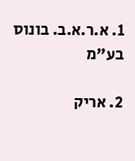1. א.ר.א.ב. בונוס בע"מ

2. אריק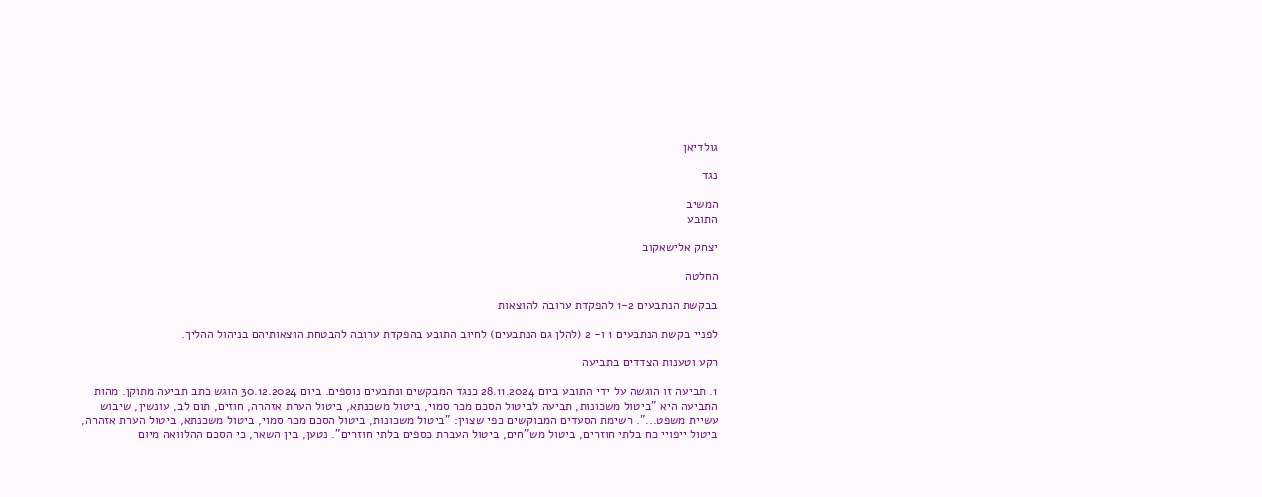גולדיאן

נגד

המשיב
התובע

יצחק אלישאקוב

החלטה

בבקשת הנתבעים 1-2 להפקדת ערובה להוצאות

לפניי בקשת הנתבעים 1 ו- 2 (להלן גם הנתבעים) לחיוב התובע בהפקדת ערובה להבטחת הוצאותיהם בניהול ההליך.

רקע וטענות הצדדים בתביעה

1. תביעה זו הוגשה על ידי התובע ביום 28.11.2024 כנגד המבקשים ונתבעים נוספים. ביום 30.12.2024 הוגש כתב תביעה מתוקן. מהות התביעה היא "ביטול משכונות, תביעה לביטול הסכם מכר סמוי, ביטול משכנתא, ביטול הערת אזהרה, חוזים, תום לב, עונשין, שיבוש עשיית משפט...". רשימת הסעדים המבוקשים כפי שצוין: "ביטול משכונות, ביטול הסכם מכר סמוי, ביטול משכנתא, ביטול הערת אזהרה, ביטול ייפויי כח בלתי חוזרים, ביטול מש"חים, ביטול העברת כספים בלתי חוזרים". נטען, בין השאר, כי הסכם ההלוואה מיום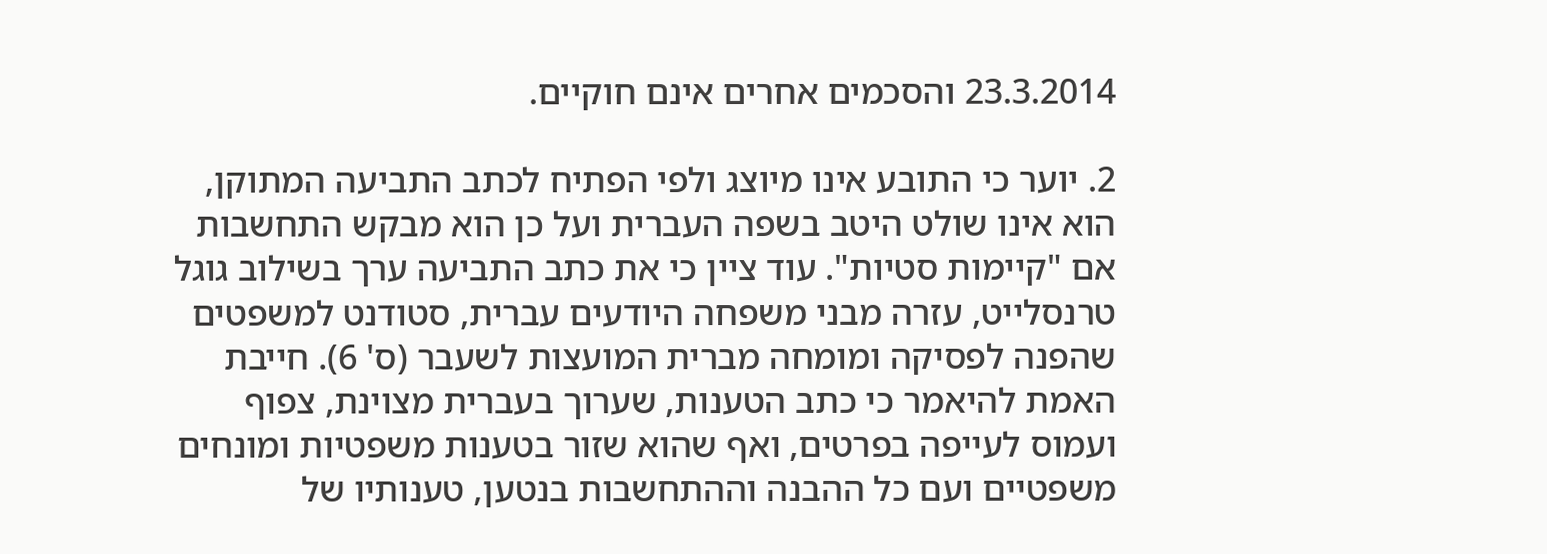23.3.2014 והסכמים אחרים אינם חוקיים.

2. יוער כי התובע אינו מיוצג ולפי הפתיח לכתב התביעה המתוקן, הוא אינו שולט היטב בשפה העברית ועל כן הוא מבקש התחשבות אם "קיימות סטיות". עוד ציין כי את כתב התביעה ערך בשילוב גוגל טרנסלייט, עזרה מבני משפחה היודעים עברית, סטודנט למשפטים שהפנה לפסיקה ומומחה מברית המועצות לשעבר (ס' 6). חייבת האמת להיאמר כי כתב הטענות, שערוך בעברית מצוינת, צפוף ועמוס לעייפה בפרטים, ואף שהוא שזור בטענות משפטיות ומונחים משפטיים ועם כל ההבנה וההתחשבות בנטען, טענותיו של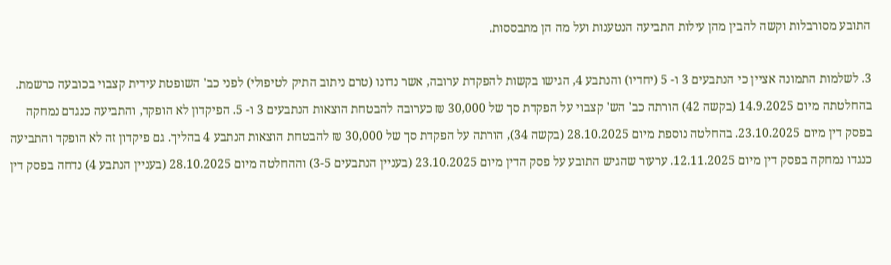התובע מסורבלות וקשה להבין מהן עילות התביעה הנטענות ועל מה הן מתבססות.

3. לשלמות התמונה אציין כי הנתבעים 3 ו- 5 (יחדיו) והנתבע 4, הגישו בקשות להפקדת ערובה, אשר נדונו (טרם ניתוב התיק לטיפולי) לפני כב' השופטת עידית קצבוי בכובעה כרשמת. בהחלטתה מיום 14.9.2025 (בקשה 42) הורתה כב' הש' קצבוי על הפקדת סך של 30,000 ₪ כערובה להבטחת הוצאות הנתבעים 3 ו- 5. הפיקדון לא הופקד, והתביעה כנגדם נמחקה בפסק דין מיום 23.10.2025. בהחלטה נוספת מיום 28.10.2025 (בקשה 34), הורתה על הפקדת סך של 30,000 ₪ להבטחת הוצאות הנתבע 4 בהליך. גם פיקדון זה לא הופקד והתביעה כנגדו נמחקה בפסק דין מיום 12.11.2025. ערעור שהגיש התובע על פסק הדין מיום 23.10.2025 (בעניין הנתבעים 3-5) וההחלטה מיום 28.10.2025 (בעניין הנתבע 4) נדחה בפסק דין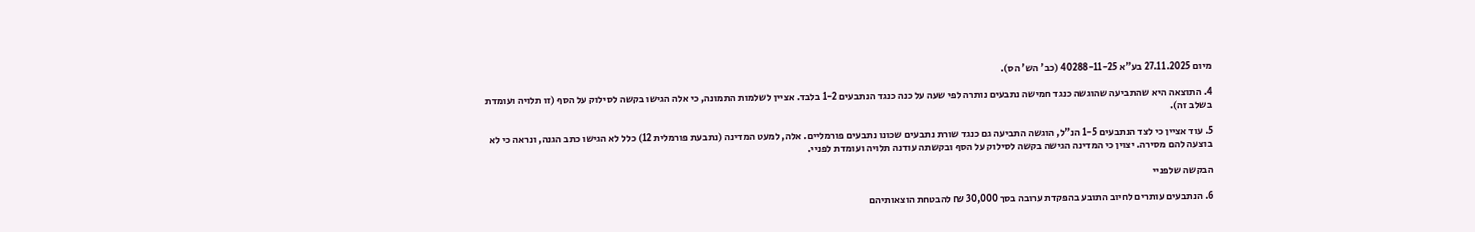מיום 27.11.2025 בע"א 40288-11-25 (כב' הש' הס).

4. התוצאה היא שהתביעה שהוגשה כנגד חמישה נתבעים נותרה לפי שעה על כנה כנגד הנתבעים 1-2 בלבד. אציין לשלמות התמונה, כי אלה הגישו בקשה לסילוק על הסף (זו תלויה ועומדת בשלב זה).

5. עוד אציין כי לצד הנתבעים 1-5 הנ"ל, הוגשה התביעה גם כנגד שורת נתבעים שכונו נתבעים פורמליים. אלה, למעט המדינה (נתבעת פורמלית 12) כלל לא הגישו כתב הגנה, ונראה כי לא בוצעה להם מסירה. יצוין כי המדינה הגישה בקשה לסילוק על הסף ובקשתה עודנה תלויה ועומדת לפניי.

הבקשה שלפניי

6. הנתבעים עותרים לחיוב התובע בהפקדת ערובה בסך 30,000 ₪ להבטחת הוצאותיהם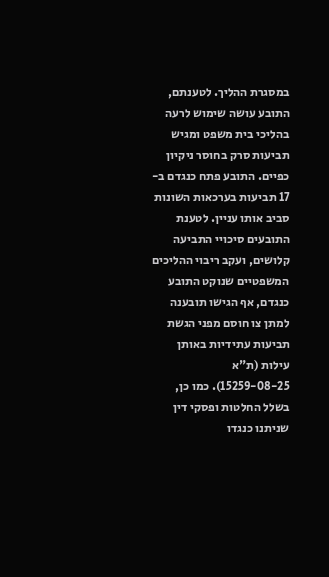במסגרת ההליך. לטענתם, התובע עושה שימוש לרעה בהליכי בית משפט ומגיש תביעות סרק בחוסר ניקיון כפיים. התובע פתח כנגדם ב- 17 תביעות בערכאות השונות סביב אותו עניין. לטענת התובעים סיכויי התביעה קלושים, ועקב ריבוי ההליכים המשפטיים שנוקט התובע כנגדם, אף הגישו תובענה למתן צו חוסם מפני הגשת תביעות עתידיות באותן עילות (ת"א 15259-08-25). כמו כן, בשלל החלטות ופסקי דין שניתנו כנגדו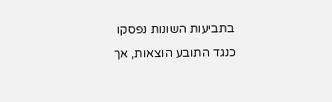בתביעות השונות נפסקו כנגד התובע הוצאות, אך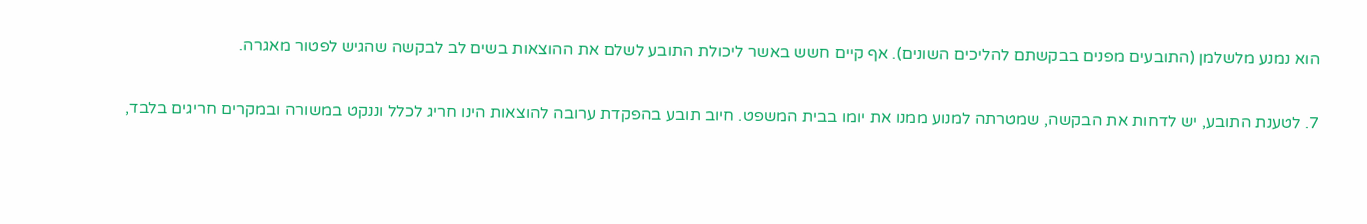הוא נמנע מלשלמן (התובעים מפנים בבקשתם להליכים השונים). אף קיים חשש באשר ליכולת התובע לשלם את ההוצאות בשים לב לבקשה שהגיש לפטור מאגרה.

7. לטענת התובע, יש לדחות את הבקשה, שמטרתה למנוע ממנו את יומו בבית המשפט. חיוב תובע בהפקדת ערובה להוצאות הינו חריג לכלל וננקט במשורה ובמקרים חריגים בלבד,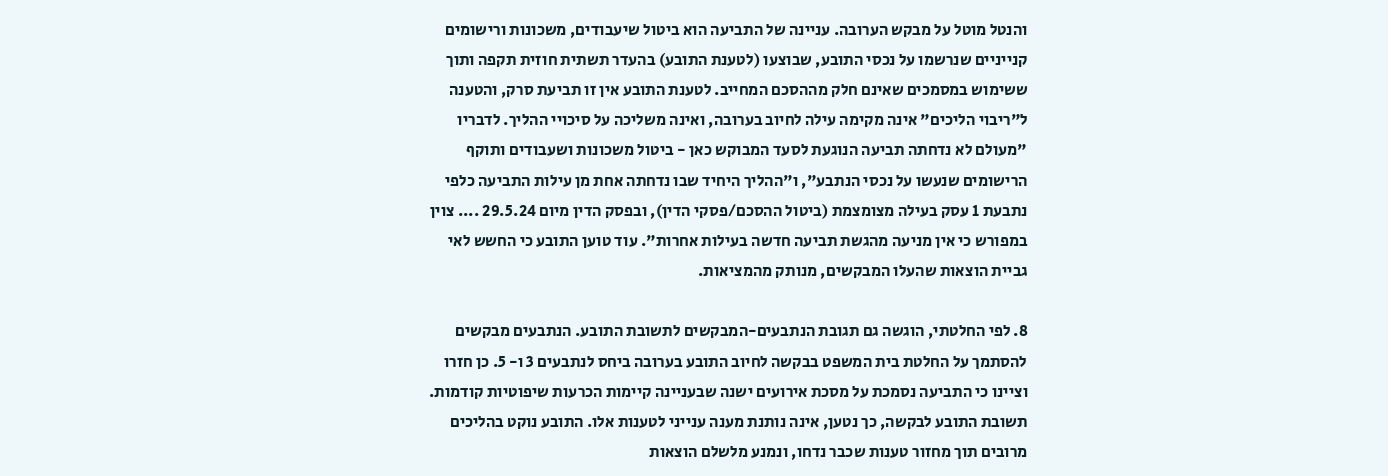והנטל מוטל על מבקש הערובה. עניינה של התביעה הוא ביטול שיעבודים, משכונות ורישומים קנייניים שנרשמו על נכסי התובע, שבוצעו (לטענת התובע) בהעדר תשתית חוזית תקפה ותוך ששימוש במסמכים שאינם חלק מההסכם המחייב. לטענת התובע אין זו תביעת סרק, והטענה ל"ריבוי הליכים" אינה מקימה עילה לחיוב בערובה, ואינה משליכה על סיכויי ההליך. לדבריו "מעולם לא נדחתה תביעה הנוגעת לסעד המבוקש כאן - ביטול משכונות ושעבודים ותוקף הרישומים שנעשו על נכסי הנתבע", ו"ההליך היחיד שבו נדחתה אחת מן עילות התביעה כלפי נתבעת 1 עסק בעילה מצומצמת (ביטול ההסכם/פסקי הדין), ובפסק הדין מיום 29.5.24 .... צוין במפורש כי אין מניעה מהגשת תביעה חדשה בעילות אחרות". עוד טוען התובע כי החשש לאי גביית הוצאות שהעלו המבקשים, מנותק מהמציאות.

8. לפי החלטתי, הוגשה גם תגובת הנתבעים-המבקשים לתשובת התובע. הנתבעים מבקשים להסתמך על החלטת בית המשפט בבקשה לחיוב התובע בערובה ביחס לנתבעים 3 ו- 5. כן חזרו וציינו כי התביעה נסמכת על מסכת אירועים ישנה שבעניינה קיימות הכרעות שיפוטיות קודמות. תשובת התובע לבקשה, כך נטען, אינה נותנת מענה ענייני לטענות אלו. התובע נוקט בהליכים מרובים תוך מחזור טענות שכבר נדחו, ונמנע מלשלם הוצאות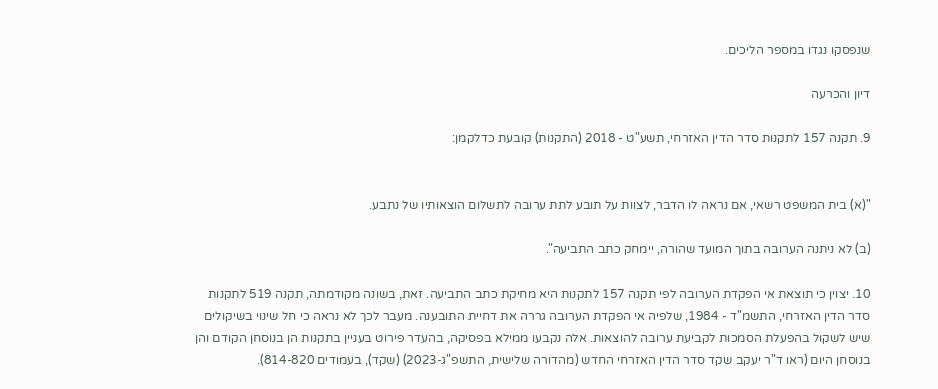שנפסקו נגדו במספר הליכים.

דיון והכרעה

9. תקנה 157 לתקנות סדר הדין האזרחי, תשע"ט - 2018 (התקנות) קובעת כדלקמן:


"(א) בית המשפט רשאי, אם נראה לו הדבר, לצוות על תובע לתת ערובה לתשלום הוצאותיו של נתבע.

(ב) לא ניתנה הערובה בתוך המועד שהורה, יימחק כתב התביעה".

10. יצוין כי תוצאת אי הפקדת הערובה לפי תקנה 157 לתקנות היא מחיקת כתב התביעה. זאת, בשונה מקודמתה, תקנה 519 לתקנות סדר הדין האזרחי, התשמ"ד - 1984, שלפיה אי הפקדת הערובה גררה את דחיית התובענה. מעבר לכך לא נראה כי חל שינוי בשיקולים שיש לשקול בהפעלת הסמכות לקביעת ערובה להוצאות. אלה נקבעו ממילא בפסיקה, בהעדר פירוט בעניין בתקנות הן בנוסחן הקודם והן בנוסחן היום (ראו ד"ר יעקב שקד סדר הדין האזרחי החדש (מהדורה שלישית, התשפ"ג-2023) (שקד), בעמודים 814-820).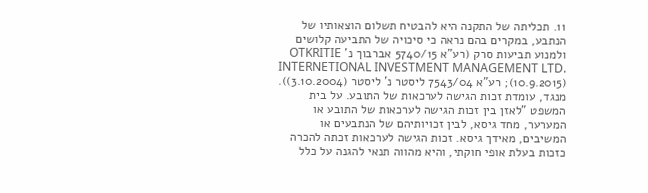11. תכליתה של התקנה היא להבטיח תשלום הוצאותיו של הנתבע, במקרים בהם נראה כי סיכויה של התביעה קלושים ולמנוע תביעות סרק (רע"א 5740/15 אברבוך נ' OTKRITIE INTERNETIONAL INVESTMENT MANAGEMENT LTD. (10.9.2015); רע"א 7543/04 ליסטר נ' ליסטר (3.10.2004)). מנגד, עומדת זכות הגישה לערכאות של התובע. על בית המשפט "לאזן בין זכות הגישה לערכאות של התובע או המערער, מחד גיסא, לבין זכויותיהם של הנתבעים או המשיבים, מאידך גיסא. זכות הגישה לערכאות זכתה להכרה כזכות בעלת אופי חוקתי, והיא מהווה תנאי להגנה על כלל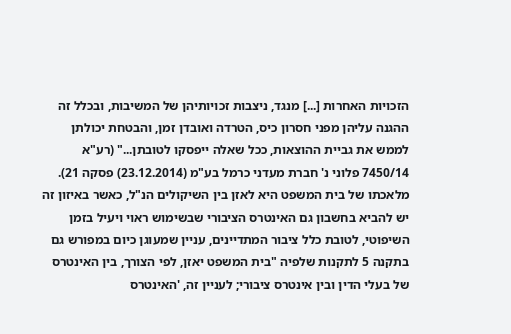הזכויות האחרות [...] מנגד, ניצבות זכויותיהן של המשיבות, ובכלל זה ההגנה עליהן מפני חסרון כיס, הטרדה ואובדן זמן, והבטחת יכולתן לממש את גביית ההוצאות, ככל שאלה ייפסקו לטובתן..." (רע"א 7450/14 פלוני נ' חברת מעדני כרמל בע"מ (23.12.2014) פסקה 21). מלאכתו של בית המשפט היא לאזן בין השיקולים הנ"ל, כאשר באיזון זה יש להביא בחשבון גם האינטרס הציבורי שבשימוש ראוי ויעיל בזמן השיפוטי, לטובת כלל ציבור המתדיינים, עניין שמעוגן כיום במפורש גם בתקנה 5 לתקנות שלפיה "בית המשפט יאזן, לפי הצורך, בין האינטרס של בעלי הדין ובין אינטרס ציבורי; לעניין זה, 'האינטרס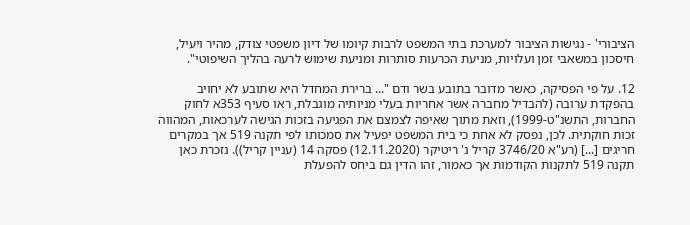הציבורי' - נגישות הציבור למערכת בתי המשפט לרבות קיומו של דיון משפטי צודק, מהיר ויעיל, חיסכון במשאבי זמן ועלויות, מניעת הכרעות סותרות ומניעת שימוש לרעה בהליך השיפוטי".

12. על פי הפסיקה, כאשר מדובר בתובע בשר ודם "... ברירת המחדל היא שתובע לא יחויב בהפקדת ערובה (להבדיל מחברה אשר אחריות בעלי מניותיה מוגבלת, ראו סעיף 353א לחוק החברות, התשנ"ט-1999), וזאת מתוך שאיפה לצמצם את הפגיעה בזכות הגישה לערכאות, המהווה זכות חוקתית. לכן, נפסק לא אחת כי בית המשפט יפעיל את סמכותו לפי תקנה 519 אך במקרים חריגים [...] (רע"א 3746/20 קריל נ' ריטיקר (12.11.2020) פסקה 14 (עניין קריל)). נזכרת כאן תקנה 519 לתקנות הקודמות אך כאמור, זהו הדין גם ביחס להפעלת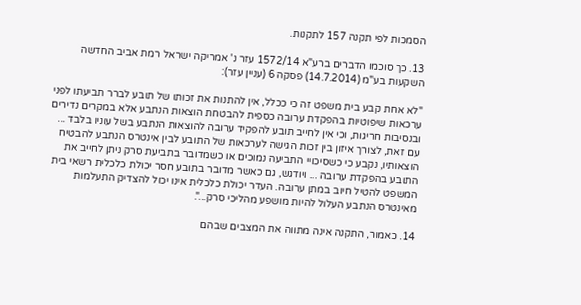הסמכות לפי תקנה 157 לתקנות.

13. כך סוכמו הדברים ברע"א 1572/14 עזר נ' אמריקה ישראל רמת אביב החדשה השקעות בע"מ (14.7.2014) פסקה 6 (עניין עזר):

"לא אחת קבע בית משפט זה כי ככלל, אין להתנות את זכותו של תובע לברר תביעתו לפני ערכאות שיפוטיות בהפקדת ערובה כספית להבטחת הוצאות הנתבע אלא במקרים נדירים ובנסיבות חריגות, וכי אין לחייב תובע להפקיד ערובה להוצאות הנתבע בשל עוניו בלבד ... עם זאת, לצורך איזון בין זכות הגישה לערכאות של התובע לבין אינטרס הנתבע להבטיח הוצאותיו, נקבע כי כשסיכויי התביעה נמוכים או כשמדובר בתביעת סרק ניתן לחייב את התובע בהפקדת ערובה ... ויודגש, גם כאשר מדובר בתובע חסר יכולת כלכלית רשאי בית המשפט להטיל חיוב במתן ערובה. העדר יכולת כלכלית אינו יכול להצדיק התעלמות מאינטרס הנתבע העלול להיות מושפע מהליכי סרק...".

14. כאמור, התקנה אינה מתווה את המצבים שבהם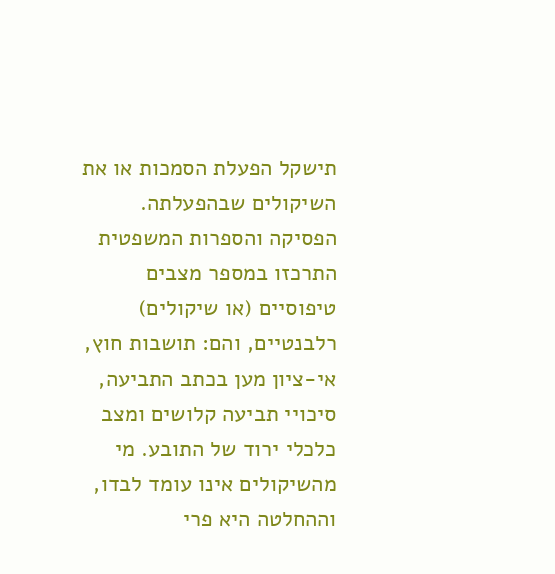תישקל הפעלת הסמכות או את השיקולים שבהפעלתה. הפסיקה והספרות המשפטית התרכזו במספר מצבים טיפוסיים (או שיקולים) רלבנטיים, והם: תושבות חוץ, אי-ציון מען בכתב התביעה, סיכויי תביעה קלושים ומצב כלכלי ירוד של התובע. מי מהשיקולים אינו עומד לבדו, וההחלטה היא פרי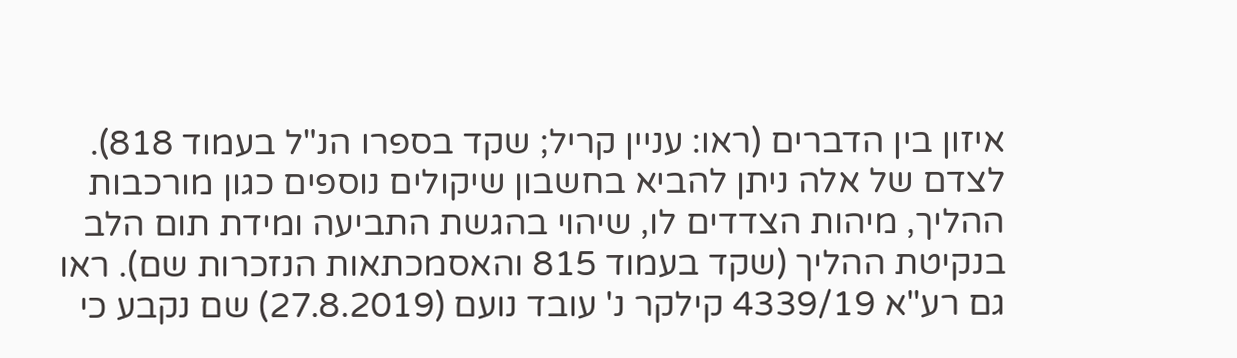איזון בין הדברים (ראו: עניין קריל; שקד בספרו הנ"ל בעמוד 818). לצדם של אלה ניתן להביא בחשבון שיקולים נוספים כגון מורכבות ההליך, מיהות הצדדים לו, שיהוי בהגשת התביעה ומידת תום הלב בנקיטת ההליך (שקד בעמוד 815 והאסמכתאות הנזכרות שם). ראו גם רע"א 4339/19 קילקר נ' עובד נועם (27.8.2019) שם נקבע כי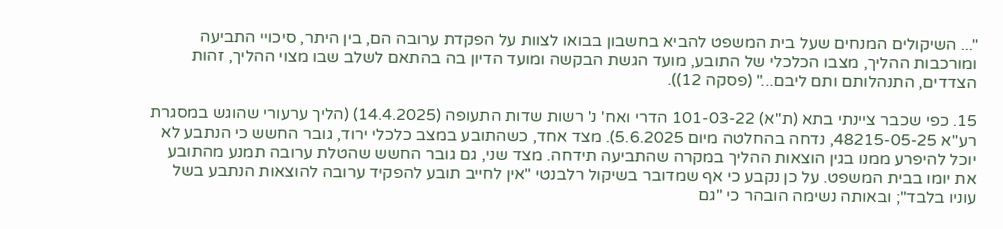"... השיקולים המנחים שעל בית המשפט להביא בחשבון בבואו לצוות על הפקדת ערובה הם, בין היתר, סיכויי התביעה ומורכבות ההליך, מצבו הכלכלי של התובע, מועד הגשת הבקשה ומועד הדיון בה בהתאם לשלב שבו מצוי ההליך, זהות הצדדים, התנהלותם ותם ליבם..." (פסקה 12)).

15. כפי שכבר ציינתי בתא (ת"א) 101-03-22 הדרי ואח' נ' רשות שדות התעופה (14.4.2025) (הליך ערעורי שהוגש במסגרת רע"א 48215-05-25, נדחה בהחלטה מיום 5.6.2025). מצד אחד, כשהתובע במצב כלכלי ירוד, גובר החשש כי הנתבע לא יוכל להיפרע ממנו בגין הוצאות ההליך במקרה שהתביעה תידחה. מצד שני, גם גובר החשש שהטלת ערובה תמנע מהתובע את יומו בבית המשפט. על כן נקבע כי אף שמדובר בשיקול רלבנטי "אין לחייב תובע להפקיד ערובה להוצאות הנתבע בשל עוניו בלבד"; ובאותה נשימה הובהר כי "גם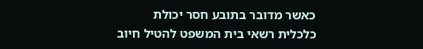כאשר מדובר בתובע חסר יכולת כלכלית רשאי בית המשפט להטיל חיוב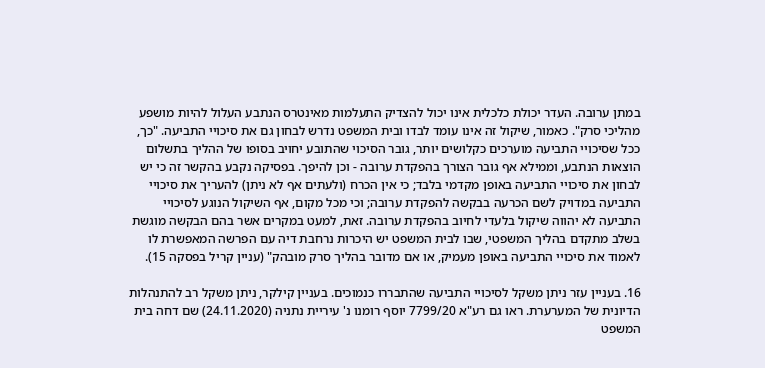במתן ערובה. העדר יכולת כלכלית אינו יכול להצדיק התעלמות מאינטרס הנתבע העלול להיות מושפע מהליכי סרק". כאמור, שיקול זה אינו עומד לבדו ובית המשפט נדרש לבחון גם את סיכויי התביעה. "כך, ככל שסיכויי התביעה מוערכים כקלושים יותר, גובר הסיכוי שהתובע יחויב בסופו של ההליך בתשלום הוצאות הנתבע, וממילא אף גובר הצורך בהפקדת ערובה - וכן להיפך. בפסיקה נקבע בהקשר זה כי יש לבחון את סיכויי התביעה באופן מקדמי בלבד; כי אין הכרח (ולעתים אף לא ניתן) להעריך את סיכויי התביעה במדויק לשם הכרעה בבקשה להפקדת ערובה; וכי מכל מקום, אף השיקול הנוגע לסיכויי התביעה לא יהווה שיקול בלעדי לחיוב בהפקדת ערובה. זאת, למעט במקרים אשר בהם הבקשה מוגשת בשלב מתקדם בהליך המשפטי, שבו לבית המשפט יש היכרות נרחבת דיה עם הפרשה המאפשרת לו לאמוד את סיכויי התביעה באופן מעמיק, או אם מדובר בהליך סרק מובהק" (עניין קריל בפסקה 15).

16. בעניין עזר ניתן משקל לסיכויי התביעה שהתבררו כנמוכים. בעניין קילקר, ניתן משקל רב להתנהלות הדיונית של המערערת. ראו גם רע"א 7799/20 יוסף רומנו נ' עיריית נתניה (24.11.2020) שם דחה בית המשפט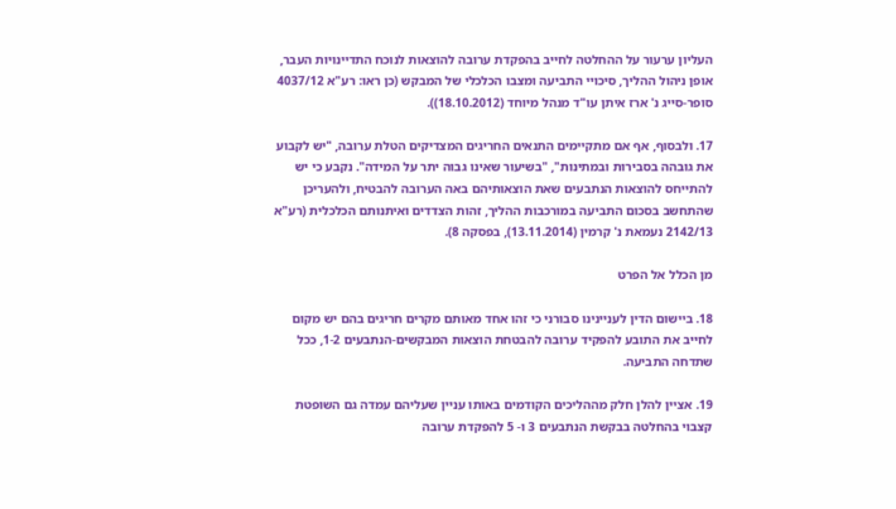העליון ערעור על ההחלטה לחייב בהפקדת ערובה להוצאות לנוכח התדיינויות העבר, אופן ניהול ההליך, סיכויי התביעה ומצבו הכלכלי של המבקש (כן ראו: רע"א 4037/12 סופר-סייג נ' ארז איתן עו"ד מנהל מיוחד (18.10.2012)).

17. ולבסוף, אף אם מתקיימים התנאים החריגים המצדיקים הטלת ערובה, "יש לקבוע את גובהה בסבירות ובמתינות", "בשיעור שאינו גבוה יתר על המידה". נקבע כי יש להתייחס להוצאות הנתבעים שאת הוצאותיהם באה הערובה להבטיח, ולהעריכן שהתחשב בסכום התביעה במורכבות ההליך, זהות הצדדים ואיתנותם הכלכלית (רע"א 2142/13 נעמאת נ' קרמין (13.11.2014), בפסקה 8).

מן הכלל אל הפרט

18. ביישום הדין לעניינינו סבורני כי זהו אחד מאותם מקרים חריגים בהם יש מקום לחייב את התובע להפקיד ערובה להבטחת הוצאות המבקשים-הנתבעים 1-2, ככל שתדחה התביעה.

19. אציין להלן חלק מההליכים הקודמים באותו עניין שעליהם עמדה גם השופטת קצבוי בהחלטה בבקשת הנתבעים 3 ו- 5 להפקדת ערובה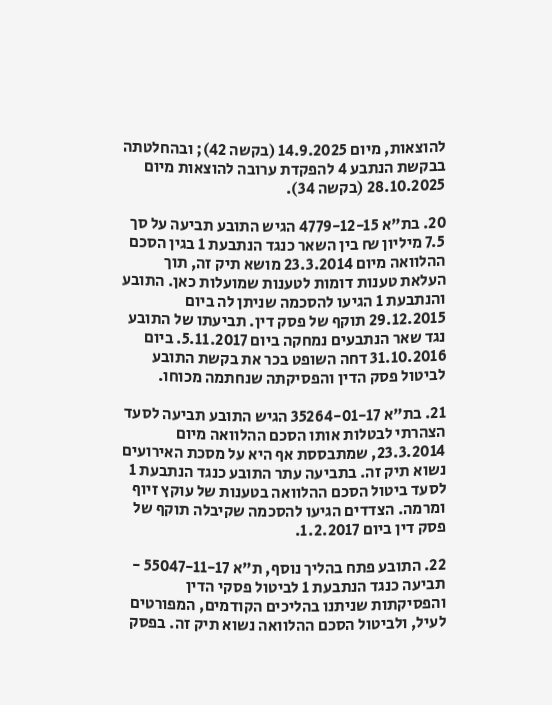להוצאות, מיום 14.9.2025 (בקשה 42); ובהחלטתה בבקשת הנתבע 4 להפקדת ערובה להוצאות מיום 28.10.2025 (בקשה 34).

20. בת"א 4779-12-15 הגיש התובע תביעה על סך 7.5 מיליון ₪ בין השאר כנגד הנתבעת 1 בגין הסכם ההלוואה מיום 23.3.2014 מושא תיק זה, תוך העלאת טענות דומות לטענות שמועלות כאן. התובע והנתבעת 1 הגיעו להסכמה שניתן לה ביום 29.12.2015 תוקף של פסק דין. תביעתו של התובע נגד שאר הנתבעים נמחקה ביום 5.11.2017. ביום 31.10.2016 דחה השופט בכר את בקשת התובע לביטול פסק הדין והפסיקתה שנחתמה מכוחו.

21. בת"א 35264-01-17 הגיש התובע תביעה לסעד הצהרתי לבטלות אותו הסכם ההלוואה מיום 23.3.2014, שמתבססת אף היא על מסכת האירועים נשוא תיק זה. בתביעה עתר התובע כנגד הנתבעת 1 לסעד ביטול הסכם ההלוואה בטענות של עוקץ זיוף ומרמה. הצדדים הגיעו להסכמה שקיבלה תוקף של פסק דין ביום 1.2.2017.

22. התובע פתח בהליך נוסף, ת"א 55047-11-17 - תביעה כנגד הנתבעת 1 לביטול פסקי הדין והפסיקתות שניתנו בהליכים הקודמים, המפורטים לעיל, ולביטול הסכם ההלוואה נשוא תיק זה. בפסק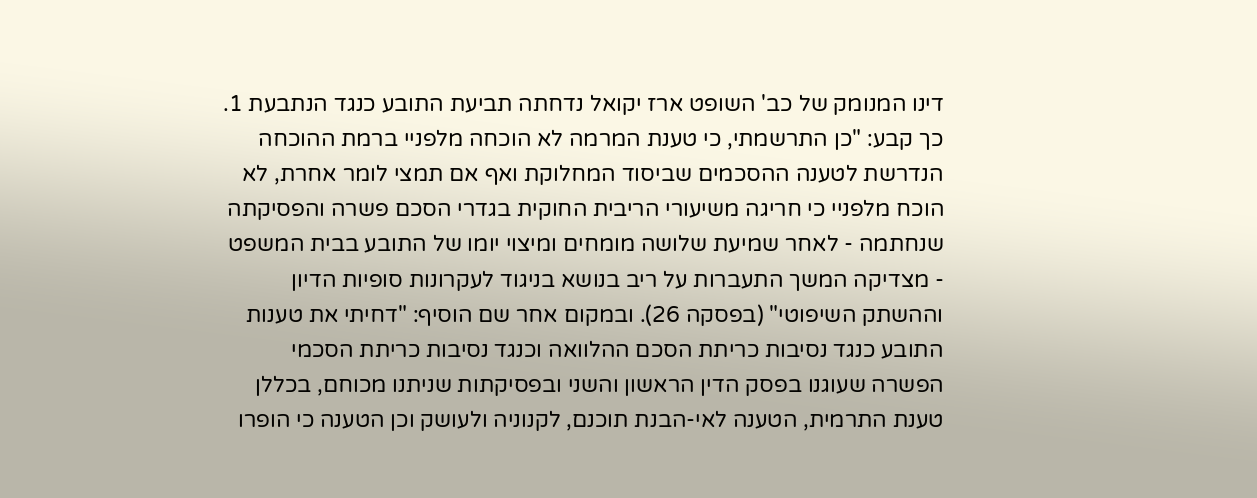דינו המנומק של כב' השופט ארז יקואל נדחתה תביעת התובע כנגד הנתבעת 1. כך קבע: "כן התרשמתי, כי טענת המרמה לא הוכחה מלפניי ברמת ההוכחה הנדרשת לטענה ההסכמים שביסוד המחלוקת ואף אם תמצי לומר אחרת, לא הוכח מלפניי כי חריגה משיעורי הריבית החוקית בגדרי הסכם פשרה והפסיקתה שנחתמה - לאחר שמיעת שלושה מומחים ומיצוי יומו של התובע בבית המשפט - מצדיקה המשך התעברות על ריב בנושא בניגוד לעקרונות סופיות הדיון וההשתק השיפוטי" (בפסקה 26). ובמקום אחר שם הוסיף: "דחיתי את טענות התובע כנגד נסיבות כריתת הסכם ההלוואה וכנגד נסיבות כריתת הסכמי הפשרה שעוגנו בפסק הדין הראשון והשני ובפסיקתות שניתנו מכוחם, בכללן טענת התרמית, הטענה לאי-הבנת תוכנם, לקנוניה ולעושק וכן הטענה כי הופרו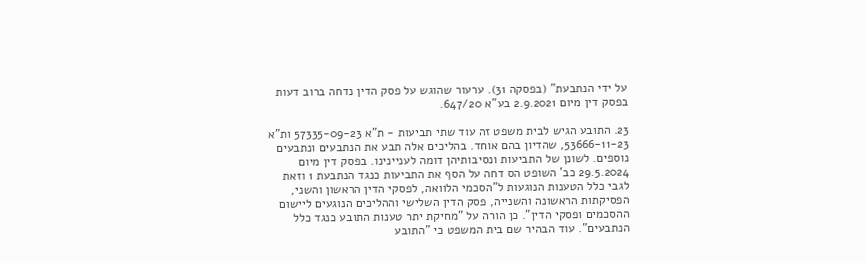על ידי הנתבעת" (בפסקה 31). ערעור שהוגש על פסק הדין נדחה ברוב דעות בפסק דין מיום 2.9.2021 בע"א 647/20.

23. התובע הגיש לבית משפט זה עוד שתי תביעות - ת"א 57335-09-23 ות"א 53666-11-23, שהדיון בהם אוחד. בהליכים אלה תבע את הנתבעים ונתבעים נוספים. לשונן של התביעות ונסיבותיהן דומה לעניינינו. בפסק דין מיום 29.5.2024 כב' השופט הס דחה על הסף את התביעות כנגד הנתבעת 1 וזאת לגבי כלל הטענות הנוגעות ל"הסכמי הלוואה, לפסקי הדין הראשון והשני, הפסיקתות הראשונה והשנייה, פסק הדין השלישי וההליכים הנוגעים ליישום ההסכמים ופסקי הדין". כן הורה על "מחיקת יתר טענות התובע כנגד כלל הנתבעים". עוד הבהיר שם בית המשפט כי "התובע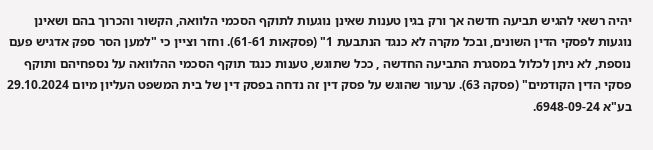יהיה רשאי להגיש תביעה חדשה אך ורק בגין טענות שאינן נוגעות לתוקף הסכמי הלוואה, הקשור והכרוך בהם ושאינן נוגעות לפסקי הדין השונים, ובכל מקרה לא כנגד הנתבעת 1" (פסקאות 61-61). וחזר וציין כי "למען הסר ספק אדגיש פעם נוספת, לא ניתן לכלול במסגרת התביעה החדשה , ככל שתוגש, טענות כנגד תוקף הסכמי ההלוואה על נספחיהם ותוקף פסקי הדין הקודמים" (פסקה 63). ערעור שהוגש על פסק דין זה נדחה בפסק דין של בית המשפט העליון מיום 29.10.2024 בע"א 6948-09-24.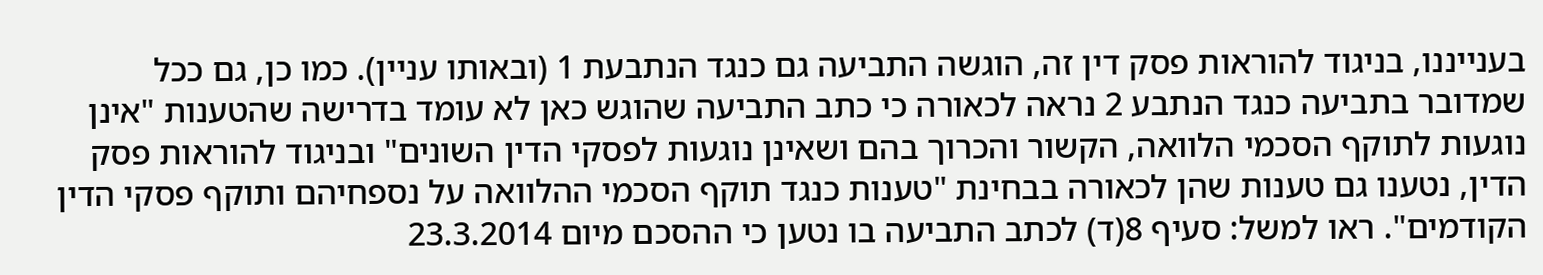בענייננו, בניגוד להוראות פסק דין זה, הוגשה התביעה גם כנגד הנתבעת 1 (ובאותו עניין). כמו כן, גם ככל שמדובר בתביעה כנגד הנתבע 2 נראה לכאורה כי כתב התביעה שהוגש כאן לא עומד בדרישה שהטענות "אינן נוגעות לתוקף הסכמי הלוואה, הקשור והכרוך בהם ושאינן נוגעות לפסקי הדין השונים" ובניגוד להוראות פסק הדין, נטענו גם טענות שהן לכאורה בבחינת "טענות כנגד תוקף הסכמי ההלוואה על נספחיהם ותוקף פסקי הדין הקודמים". ראו למשל: סעיף 8(ד) לכתב התביעה בו נטען כי ההסכם מיום 23.3.2014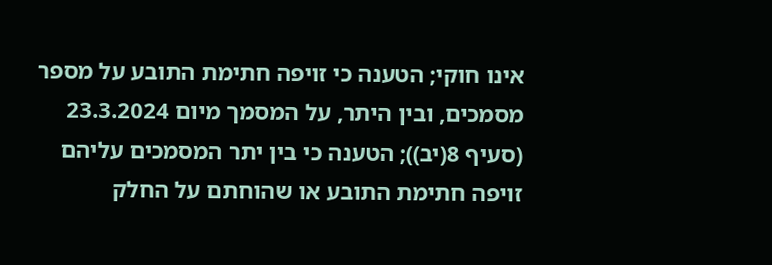אינו חוקי; הטענה כי זויפה חתימת התובע על מספר מסמכים, ובין היתר, על המסמך מיום 23.3.2024 (סעיף 8(יב)); הטענה כי בין יתר המסמכים עליהם זויפה חתימת התובע או שהוחתם על החלק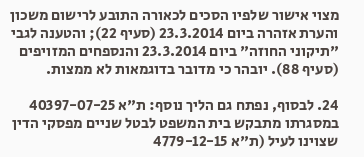מצוי אישור שלפיו הסכים לכאורה התובע לרישום משכון והערת אזהרה ביום 23.3.2014 (סעיף 22); והטענה לגבי "תיקוני החוזה" ביום 23.3.2014 והנספחים המזויפים (סעיף 88). יובהר כי מדובר בדוגמאות לא ממצות.

24. לבסוף, נפתח גם הליך נוסף: ת"א 40397-07-25 במסגרתו מתבקש בית המשפט לבטל שניים מפסקי הדין שצוינו לעיל (ת"א 4779-12-15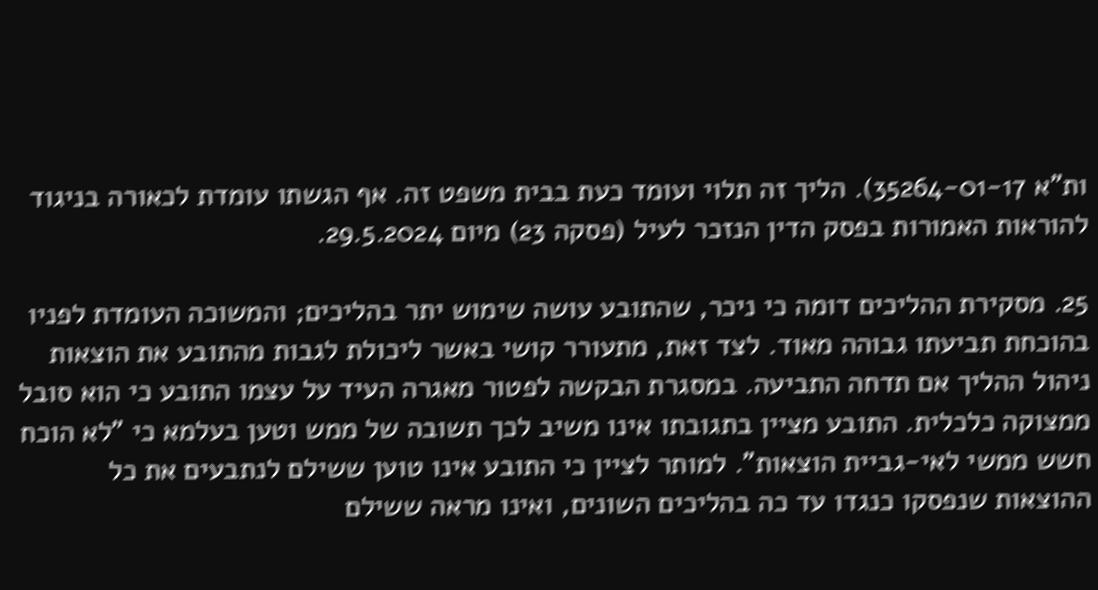ות"א 35264-01-17). הליך זה תלוי ועומד כעת בבית משפט זה. אף הגשתו עומדת לכאורה בניגוד להוראות האמורות בפסק הדין הנזכר לעיל (פסקה 23) מיום 29.5.2024.

25. מסקירת ההליכים דומה כי ניכר, שהתובע עושה שימוש יתר בהליכים; והמשוכה העומדת לפניו בהוכחת תביעתו גבוהה מאוד. לצד זאת, מתעורר קושי באשר ליכולת לגבות מהתובע את הוצאות ניהול ההליך אם תדחה התביעה. במסגרת הבקשה לפטור מאגרה העיד על עצמו התובע כי הוא סובל ממצוקה כלכלית. התובע מציין בתגובתו אינו משיב לכך תשובה של ממש וטען בעלמא כי "לא הוכח חשש ממשי לאי-גביית הוצאות". למותר לציין כי התובע אינו טוען ששילם לנתבעים את כל ההוצאות שנפסקו כנגדו עד כה בהליכים השונים, ואינו מראה ששילם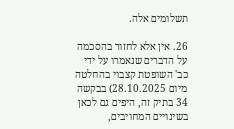תשלומים אלה.

26. אין אלא לחזור בהסכמה על הדברים שנאמרו על ידי כב' השופטת קצבוי בהחלטה מיום 28.10.2025) בבקשה 34 בתיק זה, היפים גם לכאן בשינויים המחויבים,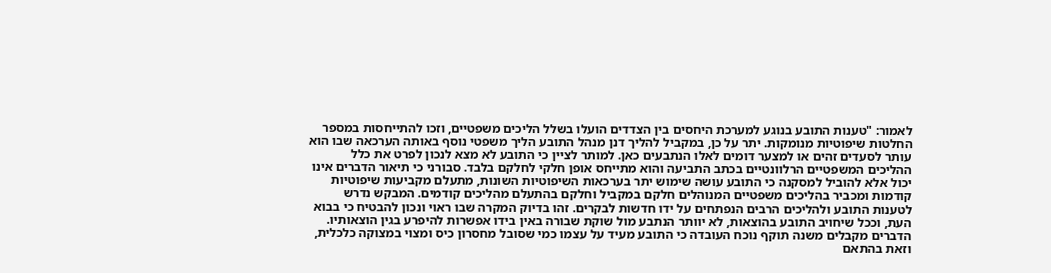לאמור: "טענות התובע בנוגע למערכת היחסים בין הצדדים הועלו בשלל הליכים משפטיים, וזכו להתייחסות במספר החלטות שיפוטיות מנומקות. יתר על כן, במקביל להליך דנן מנהל התובע הליך משפטי נוסף באותה הערכאה שבו הוא עותר לסעדים זהים או למצער דומים לאלו הנתבעים כאן. למותר לציין כי התובע לא מצא לנכון לפרט את כלל ההליכים המשפטיים הרלוונטיים בכתב התביעה והוא מתייחס אופן חלקי לחלקם בלבד. סבורני כי תיאור הדברים אינו יכול אלא להוביל למסקנה כי התובע עושה שימוש יתר בערכאות השיפוטיות השונות, מתעלם מקביעות שיפוטיות קודמות ומכביר בהליכים משפטיים המנוהלים חלקם במקביל וחלקם בהתעלם מהליכים קודמים. המבקש נדרש לטענות התובע ולהליכים הרבים הנפתחים על ידו חדשות לבקרים. זהו בדיוק המקרה שבו ראוי ונכון להבטיח כי בבוא העת, וככל שיחויב התובע בהוצאות, לא יוותר הנתבע מול שוקת שבורה באין בידו אפשרות להיפרע בגין הוצאותיו. הדברים מקבלים משנה תוקף נוכח העובדה כי התובע מעיד על עצמו כמי שסובל מחסרון כיס ומצוי במצוקה כלכלית, וזאת בהתאם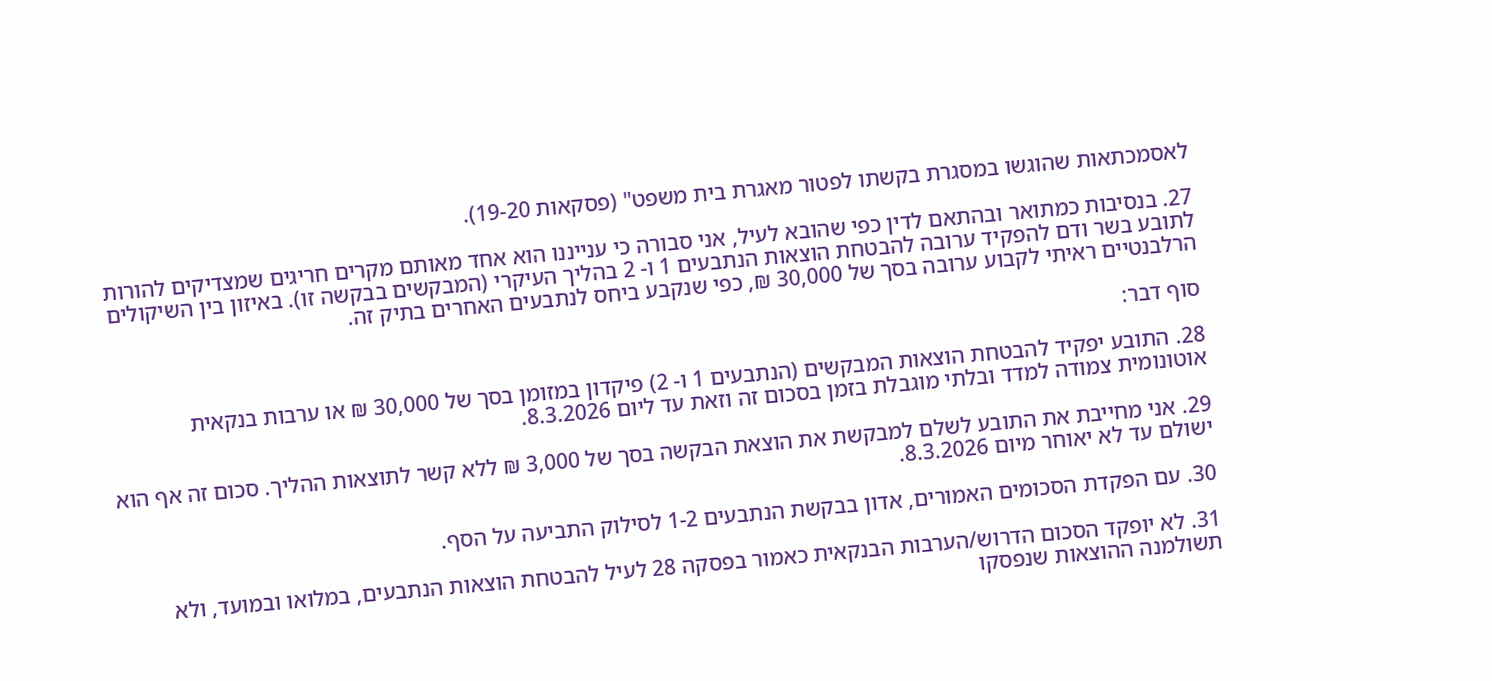לאסמכתאות שהוגשו במסגרת בקשתו לפטור מאגרת בית משפט" (פסקאות 19-20).

27. בנסיבות כמתואר ובהתאם לדין כפי שהובא לעיל, אני סבורה כי ענייננו הוא אחד מאותם מקרים חריגים שמצדיקים להורות לתובע בשר ודם להפקיד ערובה להבטחת הוצאות הנתבעים 1 ו- 2 בהליך העיקרי (המבקשים בבקשה זו). באיזון בין השיקולים הרלבנטיים ראיתי לקבוע ערובה בסך של 30,000 ₪, כפי שנקבע ביחס לנתבעים האחרים בתיק זה.

סוף דבר:

28. התובע יפקיד להבטחת הוצאות המבקשים (הנתבעים 1 ו- 2) פיקדון במזומן בסך של 30,000 ₪ או ערבות בנקאית אוטונומית צמודה למדד ובלתי מוגבלת בזמן בסכום זה וזאת עד ליום 8.3.2026.

29. אני מחייבת את התובע לשלם למבקשת את הוצאת הבקשה בסך של 3,000 ₪ ללא קשר לתוצאות ההליך. סכום זה אף הוא ישולם עד לא יאוחר מיום 8.3.2026.

30. עם הפקדת הסכומים האמורים, אדון בבקשת הנתבעים 1-2 לסילוק התביעה על הסף.

31. לא יופקד הסכום הדרוש/הערבות הבנקאית כאמור בפסקה 28 לעיל להבטחת הוצאות הנתבעים, במלואו ובמועד, ולא תשולמנה ההוצאות שנפסקו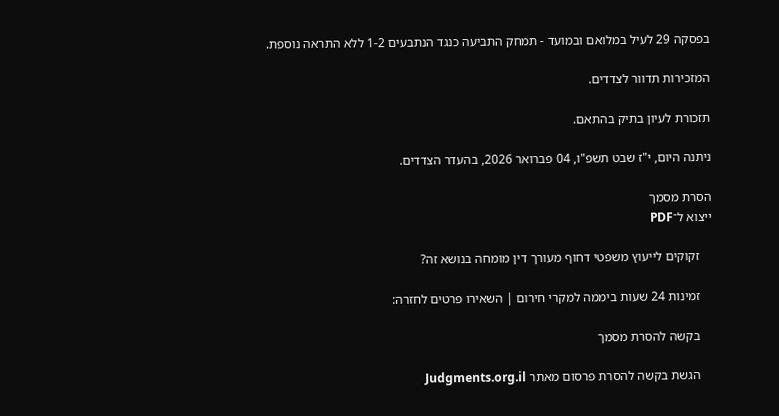בפסקה 29 לעיל במלואם ובמועד - תמחק התביעה כנגד הנתבעים 1-2 ללא התראה נוספת.

המזכירות תדוור לצדדים.

תזכורת לעיון בתיק בהתאם.

ניתנה היום, י"ז שבט תשפ"ו, 04 פברואר 2026, בהעדר הצדדים.

הסרת מסמך
ייצוא ל־PDF

    זקוקים לייעוץ משפטי דחוף מעורך דין מומחה בנושא זה?

    זמינות 24 שעות ביממה למקרי חירום | השאירו פרטים לחזרה:

    בקשה להסרת מסמך

    הגשת בקשה להסרת פרסום מאתר Judgments.org.il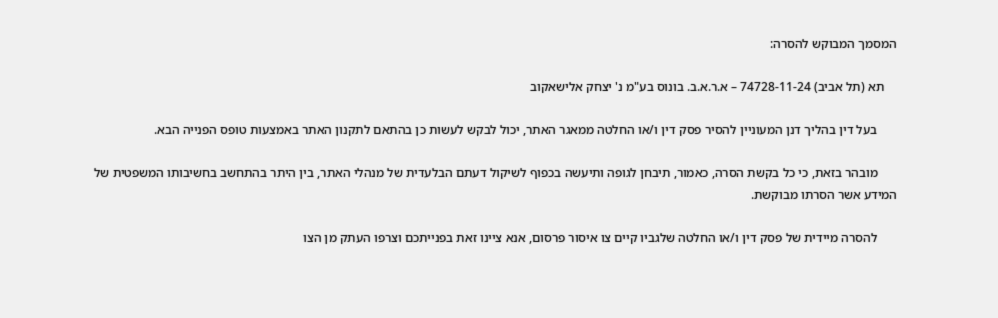המסמך המבוקש להסרה:

    תא (תל אביב) 74728-11-24 – א.ר.א.ב. בונוס בע"מ נ' יצחק אלישאקוב

      בעל דין בהליך דנן המעוניין להסיר פסק דין ו/או החלטה ממאגר האתר, יכול לבקש לעשות כן בהתאם לתקנון האתר באמצעות טופס הפנייה הבא.

      מובהר בזאת, כי כל בקשת הסרה, כאמור, תיבחן לגופה ותיעשה בכפוף לשיקול דעתם הבלעדית של מנהלי האתר, בין היתר בהתחשב בחשיבותו המשפטית של המידע אשר הסרתו מבוקשת.

      להסרה מיידית של פסק דין ו/או החלטה שלגביו קיים צו איסור פרסום, אנא ציינו זאת בפנייתכם וצרפו העתק מן הצו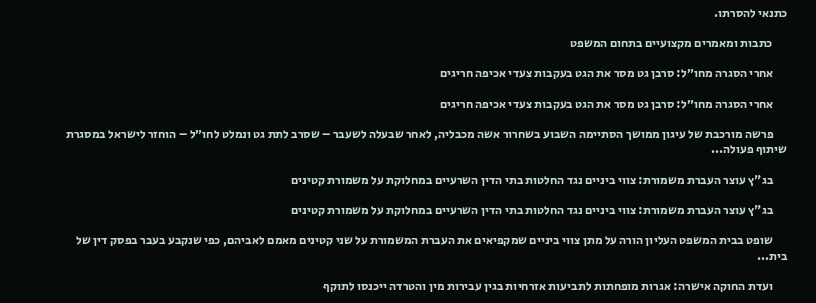כתנאי להסרתו.

      כתבות ומאמרים מקצועיים בתחום המשפט

      אחרי הסגרה מחו״ל: סרבן גט מסר את הגט בעקבות צעדי אכיפה חריגים

      אחרי הסגרה מחו״ל: סרבן גט מסר את הגט בעקבות צעדי אכיפה חריגים

      פרשה מורכבת של עיגון ממושך הסתיימה השבוע בשחרור אשה מכבליה, לאחר שבעלה לשעבר – שסרב לתת גט ונמלט לחו״ל – הוחזר לישראל במסגרת שיתוף פעולה...

      בג"ץ עוצר העברת משמורת: צווי ביניים נגד החלטות בתי הדין השרעיים במחלוקת על משמורת קטינים

      בג"ץ עוצר העברת משמורת: צווי ביניים נגד החלטות בתי הדין השרעיים במחלוקת על משמורת קטינים

      שופט בבית המשפט העליון הורה על מתן צווי ביניים שמקפיאים את העברת המשמורת על שני קטינים מאמם לאביהם, כפי שנקבע בעבר בפסק דין של בית...

      ועדת החוקה אישרה: אגרות מופחתות לתביעות אזרחיות בגין עבירות מין והטרדה ייכנסו לתוקף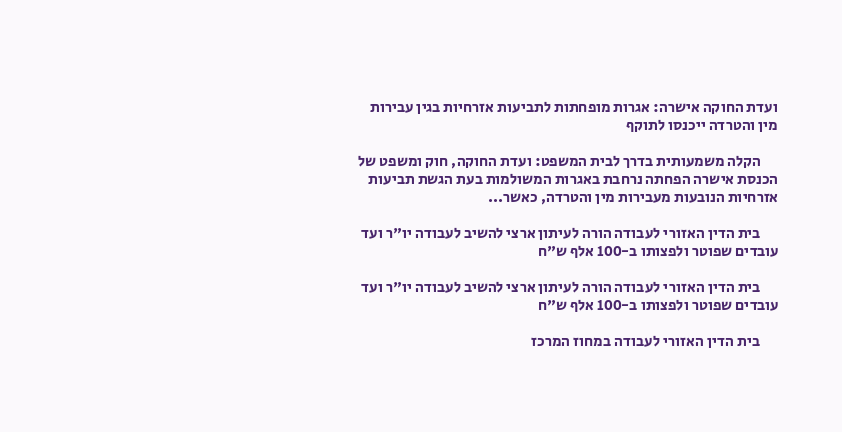ועדת החוקה אישרה: אגרות מופחתות לתביעות אזרחיות בגין עבירות מין והטרדה ייכנסו לתוקף

      הקלה משמעותית בדרך לבית המשפט: ועדת החוקה, חוק ומשפט של הכנסת אישרה הפחתה נרחבת באגרות המשולמות בעת הגשת תביעות אזרחיות הנובעות מעבירות מין והטרדה, כאשר...

      בית הדין האזורי לעבודה הורה לעיתון ארצי להשיב לעבודה יו"ר ועד עובדים שפוטר ולפצותו ב-100 אלף ש"ח

      בית הדין האזורי לעבודה הורה לעיתון ארצי להשיב לעבודה יו"ר ועד עובדים שפוטר ולפצותו ב-100 אלף ש"ח

      בית הדין האזורי לעבודה במחוז המרכז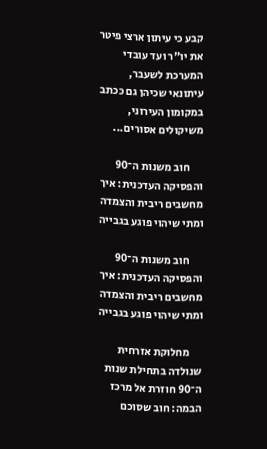קבע כי עיתון ארצי פיטר את יו"ר ועד עובדי המערכת לשעבר, עיתונאי שכיהן גם ככתב במקומון העירוני, משיקולים אסורים...

      חוב משנות ה־90 והפסיקה העדכנית: איך מחשבים ריבית והצמדה ומתי שיהוי פוגע בגבייה

      חוב משנות ה־90 והפסיקה העדכנית: איך מחשבים ריבית והצמדה ומתי שיהוי פוגע בגבייה

      מחלוקת אזרחית שנולדה בתחילת שנות ה־90 חוזרת אל מרכז הבמה: חוב שסוכם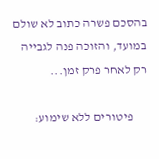בהסכם פשרה כתוב לא שולם במועד, והזוכה פנה לגבייה רק לאחר פרק זמן...

      פיטורים ללא שימוע: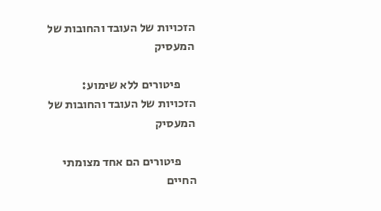הזכויות של העובד והחובות של המעסיק

      פיטורים ללא שימוע: הזכויות של העובד והחובות של המעסיק

      פיטורים הם אחד מצומתי החיים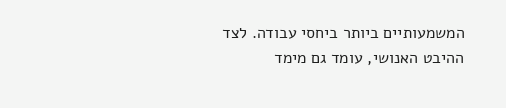המשמעותיים ביותר ביחסי עבודה. לצד ההיבט האנושי, עומד גם מימד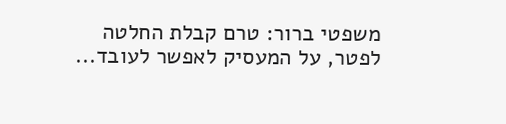משפטי ברור: טרם קבלת החלטה לפטר, על המעסיק לאפשר לעובד...